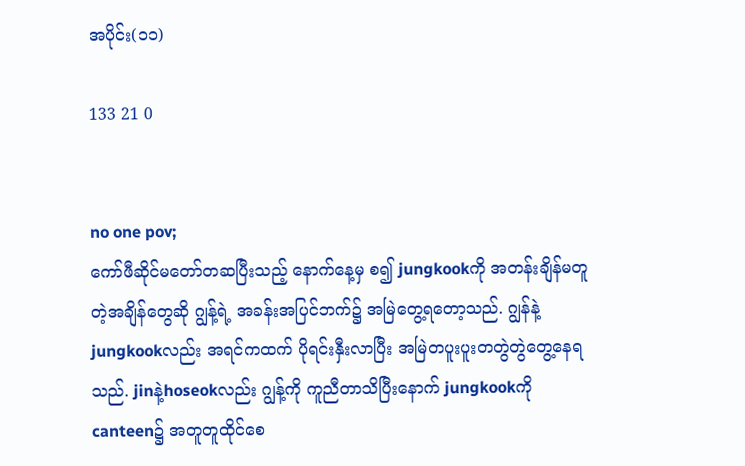အပိုင်း(၁၁)

133 21 0


no one pov;
ကော်ဖီဆိုင်မတော်တဆပြီးသည့် နောက်နေ့မှ စ၍ jungkookကို အတန်းချိန်မတူတဲ့အချိန်တွေဆို ဂျွန့်ရဲ့ အခန်းအပြင်ဘက်၌ အမြဲတွေ့ရတော့သည်. ဂျွန်နဲ့jungkookလည်း အရင်ကထက် ပိုရင်းနှီးလာပြီး အမြဲတပူးပူးတတွဲတွဲတွေ့နေရသည်. jinနဲ့hoseokလည်း ဂျွန့်ကို ကူညီတာသိပြီးနောက် jungkookကို canteen၌ အတူတူထိုင်စေ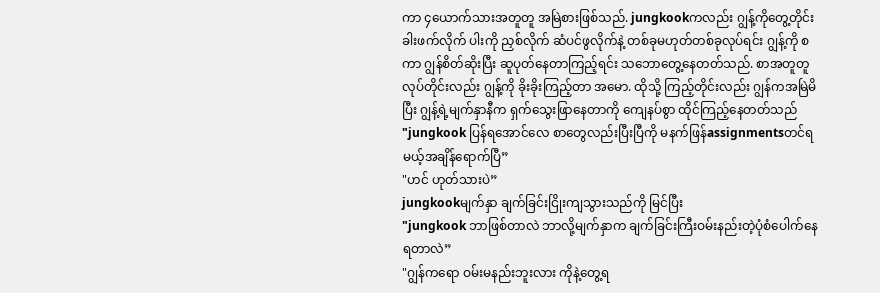ကာ ၄ယောက်သားအတူတူ အမြဲစားဖြစ်သည်. jungkookကလည်း ဂျွန့်ကိုတွေ့တိုင်း ခါးဖက်လိုက် ပါးကို ညှစ်လိုက် ဆံပင်ဖွလိုက်နဲ့ တစ်ခုမဟုတ်တစ်ခုလုပ်ရင်း ဂျွန့်ကို စကာ ဂျွန်စိတ်ဆိုးပြီး ဆူပုတ်နေတာကြည့်ရင်း သဘောတွေ့နေတတ်သည်. စာအတူတူလုပ်တိုင်းလည်း ဂျွန့်ကို ခိုးခိုးကြည့်တာ အမော. ထိုသို့ ကြည့်တိုင်းလည်း ဂျွန်ကအမြဲမိပြီး ဂျွန့်ရဲ့မျက်နှာနီက ရှက်သွေးဖြာနေတာကို ကျေနပ်စွာ ထိုင်ကြည့်နေတတ်သည်
"jungkook ပြန်ရအောင်လေ စာတွေလည်းပြီးပြီကို မနက်ဖြန်assignmentsတင်ရမယ့်အချိန်ရောက်ပြီ”
"ဟင် ဟုတ်သားပဲ”
jungkookမျက်နှာ ချက်ခြင်းငြိုးကျသွားသည်ကို မြင်ပြီး
"jungkook ဘာဖြစ်တာလဲ ဘာလို့မျက်နှာက ချက်ခြင်းကြီးဝမ်းနည်းတဲ့ပုံစံပေါက်နေရတာလဲ”
"ဂျွန်ကရော ဝမ်းမနည်းဘူးလား ကိုနဲ့တွေ့ရ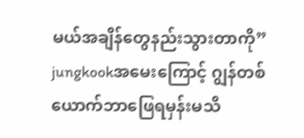မယ်အချိန်တွေနည်းသွားတာကို”
jungkookအမေးကြောင့် ဂျွန်တစ်ယောက်ဘာဖြေရမှန်းမသိ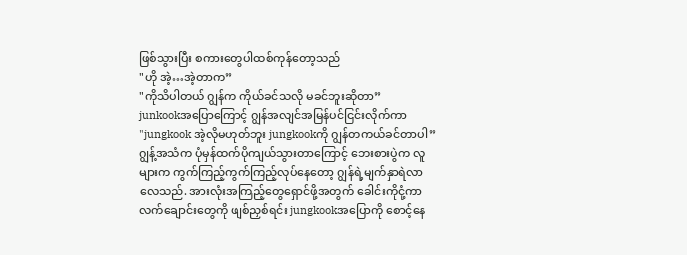ဖြစ်သွားပြီး စကားတွေပါထစ်ကုန်တော့သည်
"ဟို အဲ့…အဲ့တာက”
"ကိုသိပါတယ် ဂျွန်က ကိုယ်ခင်သလို မခင်ဘူးဆိုတာ”
junkookအပြောကြောင့် ဂျွန်အလျင်အမြန်ပင်ငြင်းလိုက်ကာ
"jungkook အဲ့လိုမဟုတ်ဘူး jungkookကို ဂျွန်တကယ်ခင်တာပါ”
ဂျွန့်အသံက ပုံမှန်ထက်ပိုကျယ်သွားတာကြောင့် ဘေးစားပွဲက လူများက ကွက်ကြည့်ကွက်ကြည့်လုပ်နေတော့ ဂျွန်ရဲ့မျက်နှာရဲလာလေသည်. အားလုံးအကြည့်တွေရှောင်ဖို့အတွက် ခေါင်းကိုငုံ့ကာ လက်ချောင်းတွေကို ဖျစ်ညှစ်ရင်း jungkookအပြောကို စောင့်နေ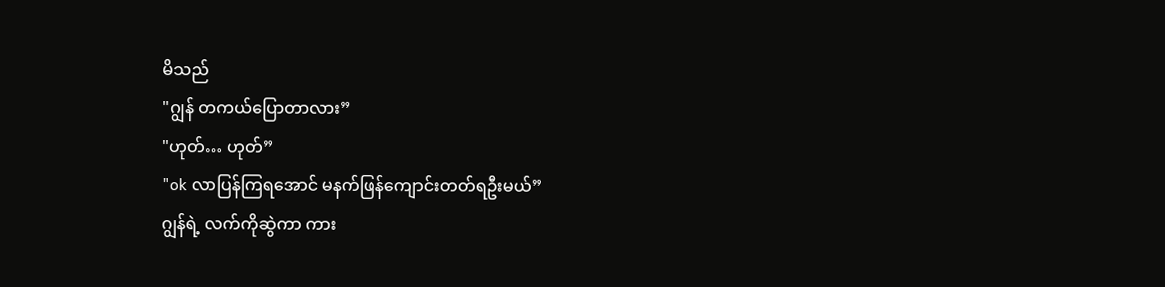မိသည်
"ဂျွန် တကယ်ပြောတာလား”
"ဟုတ်… ဟုတ်”
"ok လာပြန်ကြရအောင် မနက်ဖြန်ကျောင်းတတ်ရဦးမယ်”
ဂျွန်ရဲ့ လက်ကိုဆွဲကာ ကား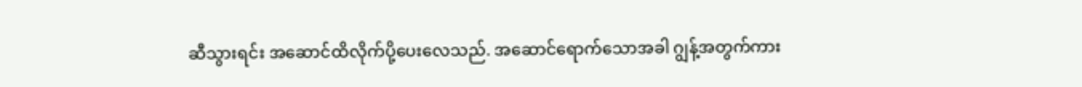ဆီသွားရင်း အဆောင်ထိလိုက်ပို့ပေးလေသည်. အဆောင်ရောက်သောအခါ ဂျွန့်အတွက်ကား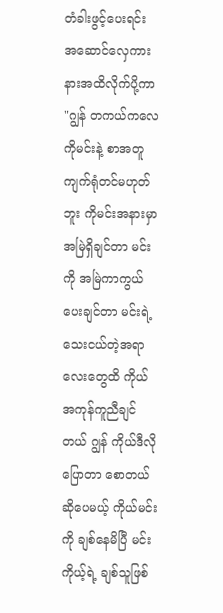တံခါးဖွင့်ပေးရင်း အဆောင်လှေကားနားအထိလိုက်ပို့ကာ
"ဂျွန် တကယ်ကလေ ကိုမင်းနဲ့ စာအတူကျက်ရုံတင်မဟုတ်ဘူး ကိုမင်းအနားမှာ အမြဲရှိချင်တာ မင်းကို အမြဲကာကွယ်ပေးချင်တာ မင်းရဲ့သေးငယ်တဲ့အရာလေးတွေထိ ကိုယ်အကုန်ကူညီချင်တယ် ဂျွန် ကိုယ်ဒီလိုပြောတာ စောတယ်ဆိုပေမယ့် ကိုယ်မင်းကို ချစ်နေမိပြီ မင်းကိုယ့်ရဲ့ ချစ်သူဖြစ်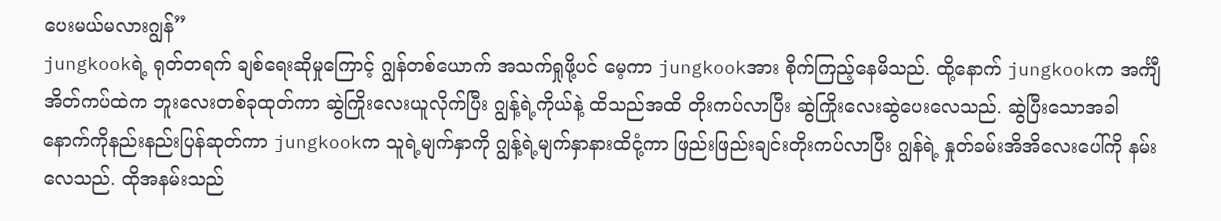ပေးမယ်မလားဂျွန်”
jungkookရဲ့ ရုတ်တရက် ချစ်ရေးဆိုမှုကြောင့် ဂျွန်တစ်ယောက် အသက်ရှုဖို့ပင် မေ့ကာ jungkookအား စိုက်ကြည့်နေမိသည်. ထို့နောက် jungkookက အင်္ကျီအိတ်ကပ်ထဲက ဘူးလေးတစ်ခုထုတ်ကာ ဆွဲကြိုးလေးယူလိုက်ပြီး ဂျွန့်ရဲ့ကိုယ်နဲ့ ထိသည်အထိ တိုးကပ်လာပြီး ဆွဲကြိုးလေးဆွဲပေးလေသည်. ဆွဲပြီးသောအခါ နောက်ကိုနည်းနည်းပြန်ဆုတ်ကာ jungkookက သူရဲ့မျက်နှာကို ဂျွန့်ရဲ့မျက်နှာနားထိငုံ့ကာ ဖြည်းဖြည်းချင်းတိုးကပ်လာပြီး ဂျွန်ရဲ့ နှုတ်ခမ်းအိအိလေးပေါ်ကို နမ်းလေသည်. ထိုအနမ်းသည်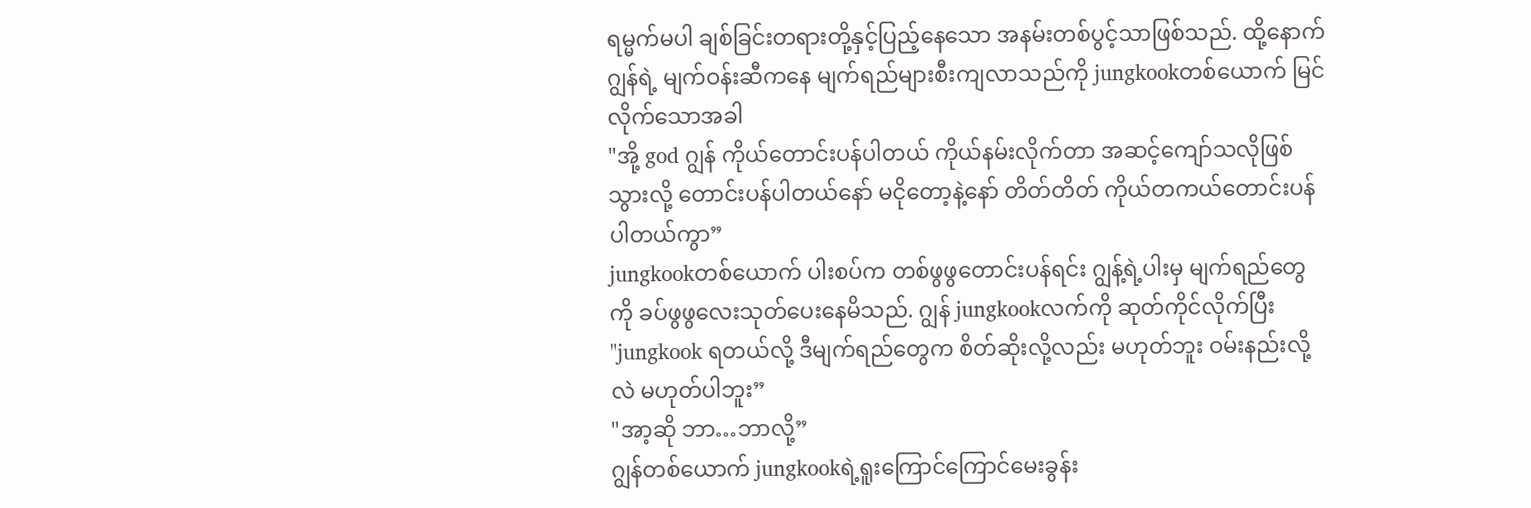ရမ္မက်မပါ ချစ်ခြင်းတရားတို့နှင့်ပြည့်နေသော အနမ်းတစ်ပွင့်သာဖြစ်သည်. ထို့နောက် ဂျွန်ရဲ့ မျက်ဝန်းဆီကနေ မျက်ရည်များစီးကျလာသည်ကို jungkookတစ်ယောက် မြင်လိုက်သောအခါ
"အို့ god ဂျွန် ကိုယ်တောင်းပန်ပါတယ် ကိုယ်နမ်းလိုက်တာ အဆင့်ကျော်သလိုဖြစ်သွားလို့ တောင်းပန်ပါတယ်နော် မငိုတော့နဲ့နော် တိတ်တိတ် ကိုယ်တကယ်တောင်းပန်ပါတယ်ကွာ”
jungkookတစ်ယောက် ပါးစပ်က တစ်ဖွဖွတောင်းပန်ရင်း ဂျွန့်ရဲ့ပါးမှ မျက်ရည်တွေကို ခပ်ဖွဖွလေးသုတ်ပေးနေမိသည်. ဂျွန် jungkookလက်ကို ဆုတ်ကိုင်လိုက်ပြီး
"jungkook ရတယ်လို့ ဒီမျက်ရည်တွေက စိတ်ဆိုးလို့လည်း မဟုတ်ဘူး ဝမ်းနည်းလို့လဲ မဟုတ်ပါဘူး”
"အာ့ဆို ဘာ…ဘာလို့”
ဂျွန်တစ်ယောက် jungkookရဲ့ရူးကြောင်ကြောင်မေးခွန်း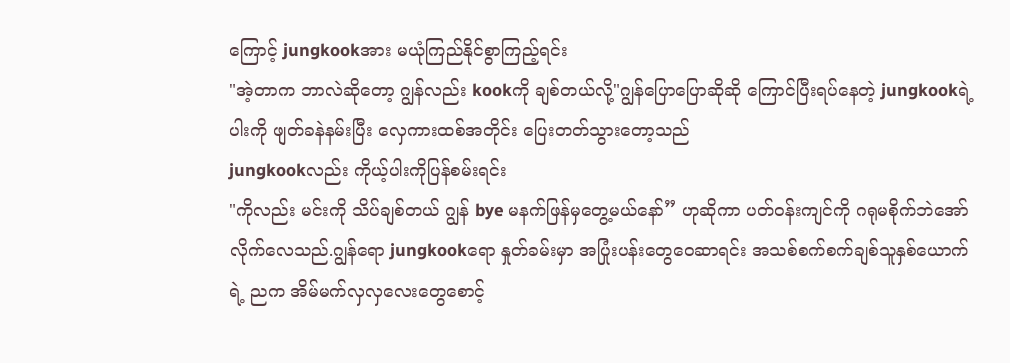ကြောင့် jungkookအား မယုံကြည်နိုင်စွာကြည့်ရင်း
"အဲ့တာက ဘာလဲဆိုတော့ ဂျွန်လည်း kookကို ချစ်တယ်လို့"ဂျွန်ပြောပြောဆိုဆို ကြောင်ပြီးရပ်နေတဲ့ jungkookရဲ့ ပါးကို ဖျတ်ခနဲနမ်းပြီး လှေကားထစ်အတိုင်း ပြေးတတ်သွားတော့သည်
jungkookလည်း ကိုယ့်ပါးကိုပြန်စမ်းရင်း
"ကိုလည်း မင်းကို သိပ်ချစ်တယ် ဂျွန် bye မနက်ဖြန်မှတွေ့မယ်နော်” ဟုဆိုကာ ပတ်ဝန်းကျင်ကို ဂရုမစိုက်ဘဲအော်လိုက်လေသည်.ဂျွန်ရော jungkookရော နှုတ်ခမ်းမှာ အပြုံးပန်းတွေဝေဆာရင်း အသစ်စက်စက်ချစ်သူနှစ်ယောက်ရဲ့ ညက အိမ်မက်လှလှလေးတွေစောင့်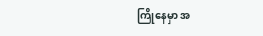ကြိုနေမှာ အ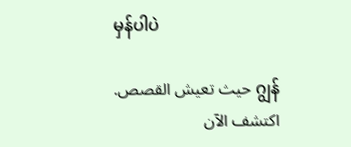မှန်ပါပဲ

ဂျွန် حيث تعيش القصص. اكتشف الآن